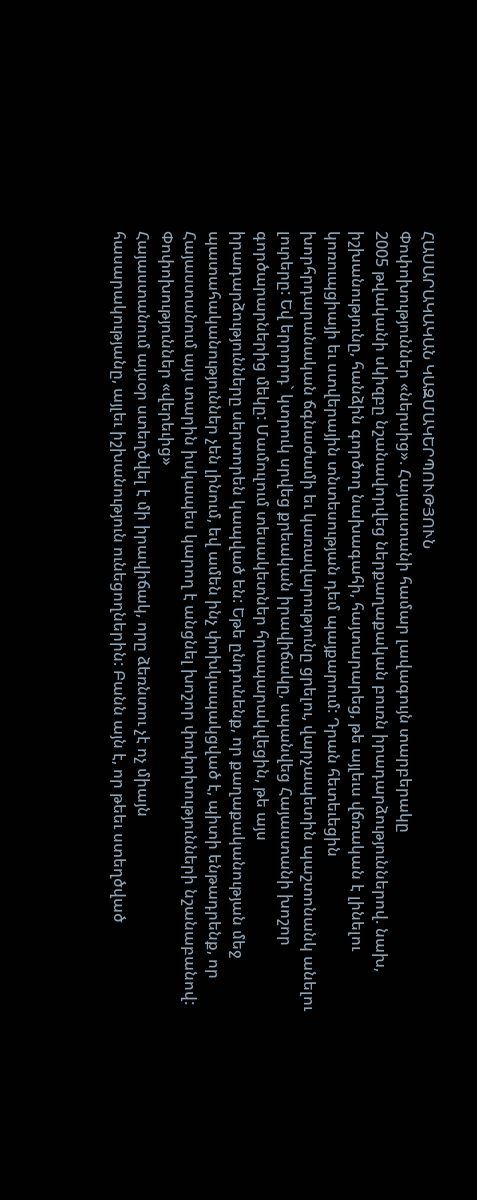ՀԱՍԱՐԱԿԱԿԱՆ ԿԱԶՄԱԿԵՐՊՈՒԹՅՈՒՆ
Փոփոխություններ «ներսից». Հայաստանի համար լավագույն տարբերակը
2005 թվականի սկիզբը նշանավորվեց ներքաղաքական բուռն իրադարձություններով. նախ,
իշխանությունը, հանձին գործող նախագահի, հայտարարեց, թե այլեւս վճռական է լինելու
կոռուպցիայի եւ ստվերային տնտեսության դեմ պայքարում: Դրան հետեւեցին
խորհրդարանական ճգնաժամի եւ կառավարությունը ցրելու, վարչապետին պաշտոնանկ անելու
լուրերը: Եվ երրորդ` կտրուկ սրվեց քրեական իրավիճակը, սպանվեց Հայաստանի խոշոր
գործարարներից մեկը: Մամուլում տեսակետներ հրապարակվեցին, թե այս
իրադարձությունները սերտորեն կապված են: Եթե ընդունենք, որ քաղաքականության մեջ
պատահականություններ չեն լինում, եվ ամեն ինչ փոխկապակցված է, պիտի ենթադրենք, որ
Հայաստանում այս տարին իսկապես կարող է անցնել խոշոր փոփոխությունների նշանաբանով:
Փոփոխություններ «վերեւից»
Հայաստանում այսօր ստեղծվել է մի իրավիճակ, որը ձեռնտու չէ ոչ միայն
հասարակությանը, այլեւ իշխանություն ունեցողներին: Բանն այն է, որ թեեւ ստեղծված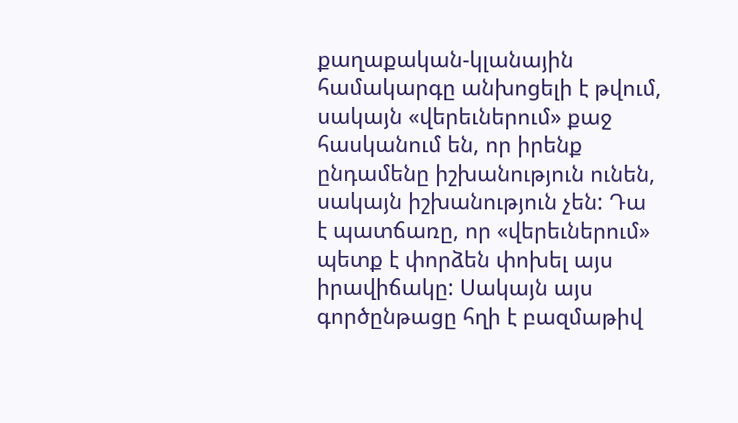քաղաքական-կլանային համակարգը անխոցելի է թվում, սակայն «վերեւներում» քաջ
հասկանում են, որ իրենք ընդամենը իշխանություն ունեն, սակայն իշխանություն չեն: Դա
է պատճառը, որ «վերեւներում» պետք է փորձեն փոխել այս իրավիճակը: Սակայն այս
գործընթացը հղի է բազմաթիվ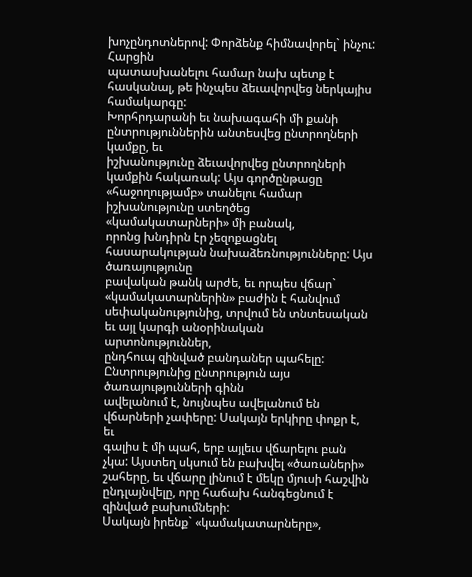խոչընդոտներով: Փորձենք հիմնավորել` ինչու: Հարցին
պատասխանելու համար նախ պետք է հասկանալ, թե ինչպես ձեւավորվեց ներկայիս համակարգը:
Խորհրդարանի եւ նախագահի մի քանի ընտրություններին անտեսվեց ընտրողների կամքը, եւ
իշխանությունը ձեւավորվեց ընտրողների կամքին հակառակ: Այս գործընթացը
«հաջողությամբ» տանելու համար իշխանությունը ստեղծեց «կամակատարների» մի բանակ,
որոնց խնդիրն էր չեզոքացնել հասարակության նախաձեռնությունները: Այս ծառայությունը
բավական թանկ արժե, եւ որպես վճար` «կամակատարներին» բաժին է հանվում
սեփականությունից, տրվում են տնտեսական եւ այլ կարգի անօրինական արտոնություններ,
ընդհուպ զինված բանդաներ պահելը: Ընտրությունից ընտրություն այս ծառայությունների գինն
ավելանում է, նույնպես ավելանում են վճարների չափերը: Սակայն երկիրը փոքր է, եւ
գալիս է մի պահ, երբ այլեւս վճարելու բան չկա: Այստեղ սկսում են բախվել «ծառաների»
շահերը, եւ վճարը լինում է մեկը մյուսի հաշվին ընդլայնվելը, որը հաճախ հանգեցնում է
զինված բախումների:
Սակայն իրենք` «կամակատարները»,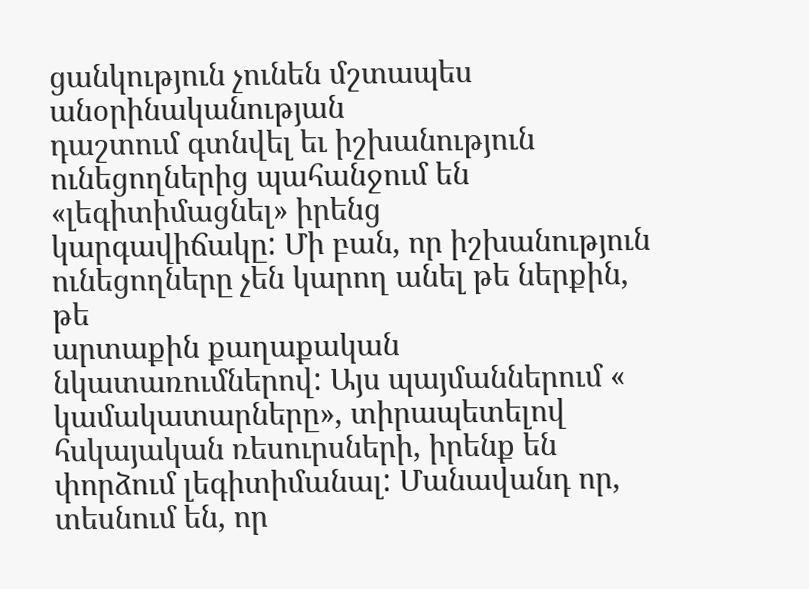ցանկություն չունեն մշտապես անօրինականության
դաշտում գտնվել եւ իշխանություն ունեցողներից պահանջում են «լեգիտիմացնել» իրենց
կարգավիճակը: Մի բան, որ իշխանություն ունեցողները չեն կարող անել թե ներքին, թե
արտաքին քաղաքական նկատառումներով: Այս պայմաններում « կամակատարները», տիրապետելով
հսկայական ռեսուրսների, իրենք են փորձում լեգիտիմանալ: Մանավանդ որ, տեսնում են, որ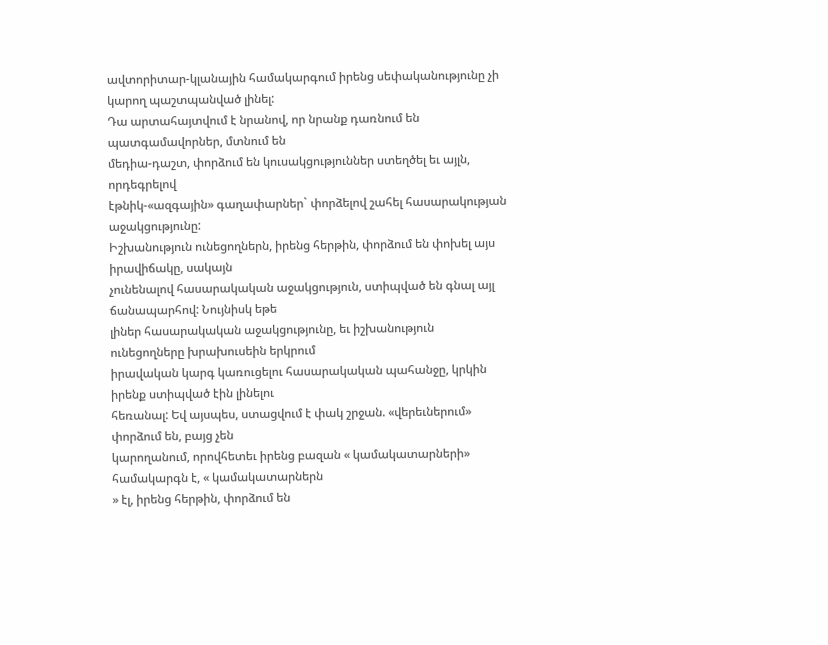ավտորիտար-կլանային համակարգում իրենց սեփականությունը չի կարող պաշտպանված լինել:
Դա արտահայտվում է նրանով, որ նրանք դառնում են պատգամավորներ, մտնում են
մեդիա-դաշտ, փորձում են կուսակցություններ ստեղծել եւ այլն, որդեգրելով
էթնիկ-«ազգային» գաղափարներ` փորձելով շահել հասարակության աջակցությունը:
Իշխանություն ունեցողներն, իրենց հերթին, փորձում են փոխել այս իրավիճակը, սակայն
չունենալով հասարակական աջակցություն, ստիպված են գնալ այլ ճանապարհով: Նույնիսկ եթե
լիներ հասարակական աջակցությունը, եւ իշխանություն ունեցողները խրախուսեին երկրում
իրավական կարգ կառուցելու հասարակական պահանջը, կրկին իրենք ստիպված էին լինելու
հեռանալ: Եվ այսպես, ստացվում է փակ շրջան. «վերեւներում» փորձում են, բայց չեն
կարողանում, որովհետեւ իրենց բազան « կամակատարների» համակարգն է, « կամակատարներն
» էլ, իրենց հերթին, փորձում են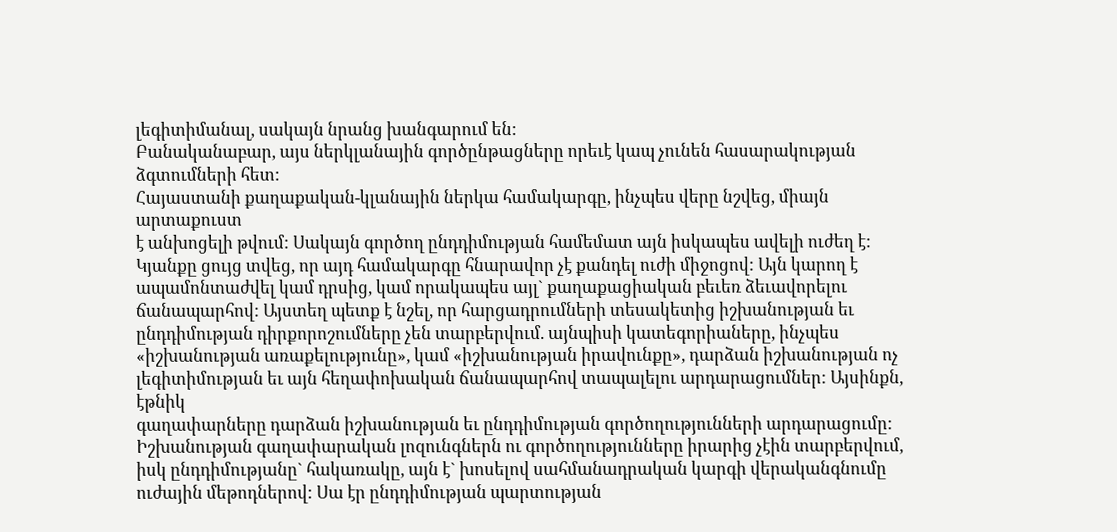լեգիտիմանալ, սակայն նրանց խանգարում են:
Բանականաբար, այս ներկլանային գործընթացները որեւէ կապ չունեն հասարակության
ձգտումների հետ:
Հայաստանի քաղաքական-կլանային ներկա համակարգը, ինչպես վերը նշվեց, միայն արտաքուստ
է անխոցելի թվում: Սակայն գործող ընդդիմության համեմատ այն իսկապես ավելի ուժեղ է:
Կյանքը ցույց տվեց, որ այդ համակարգը հնարավոր չէ քանդել ուժի միջոցով: Այն կարող է
ապամոնտաժվել կամ դրսից, կամ որակապես այլ` քաղաքացիական բեւեռ ձեւավորելու
ճանապարհով: Այստեղ պետք է նշել, որ հարցադրումների տեսակետից իշխանության եւ
ընդդիմության դիրքորոշումները չեն տարբերվում. այնպիսի կատեգորիաները, ինչպես
«իշխանության առաքելությունը», կամ «իշխանության իրավունքը», դարձան իշխանության ոչ
լեգիտիմության եւ այն հեղափոխական ճանապարհով տապալելու արդարացումներ: Այսինքն, էթնիկ
գաղափարները դարձան իշխանության եւ ընդդիմության գործողությունների արդարացումը:
Իշխանության գաղափարական լոզունգներն ու գործողությունները իրարից չէին տարբերվում,
իսկ ընդդիմությանը` հակառակը, այն է` խոսելով սահմանադրական կարգի վերականգնումը
ուժային մեթոդներով: Սա էր ընդդիմության պարտության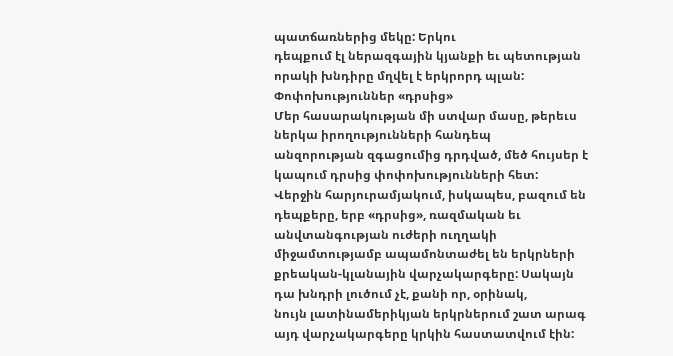պատճառներից մեկը: Երկու
դեպքում էլ ներազգային կյանքի եւ պետության որակի խնդիրը մղվել է երկրորդ պլան:
Փոփոխություններ «դրսից»
Մեր հասարակության մի ստվար մասը, թերեւս ներկա իրողությունների հանդեպ
անզորության զգացումից դրդված, մեծ հույսեր է կապում դրսից փոփոխությունների հետ:
Վերջին հարյուրամյակում, իսկապես, բազում են դեպքերը, երբ «դրսից», ռազմական եւ
անվտանգության ուժերի ուղղակի միջամտությամբ ապամոնտաժել են երկրների
քրեական-կլանային վարչակարգերը: Սակայն դա խնդրի լուծում չէ, քանի որ, օրինակ,
նույն լատինամերիկյան երկրներում շատ արագ այդ վարչակարգերը կրկին հաստատվում էին: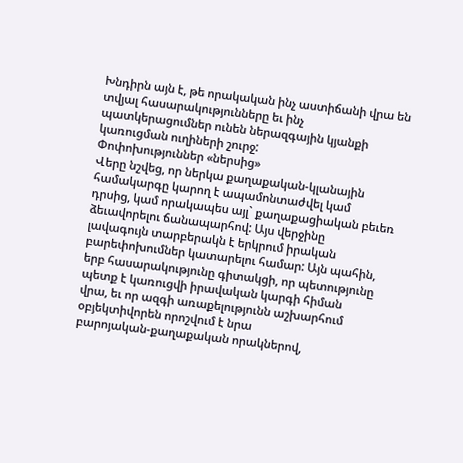Խնդիրն այն է, թե որակական ինչ աստիճանի վրա են տվյալ հասարակությունները եւ ինչ
պատկերացումներ ունեն ներազգային կյանքի կառուցման ուղիների շուրջ:
Փոփոխություններ «ներսից»
Վերը նշվեց, որ ներկա քաղաքական-կլանային համակարգը կարող է ապամոնտաժվել կամ
դրսից, կամ որակապես այլ` քաղաքացիական բեւեռ ձեւավորելու ճանապարհով: Այս վերջինը
լավագույն տարբերակն է երկրում իրական բարեփոխումներ կատարելու համար: Այն պահին,
երբ հասարակությունը գիտակցի, որ պետությունը պետք է կառուցվի իրավական կարգի հիման
վրա, եւ որ ազգի առաքելությունն աշխարհում օբյեկտիվորեն որոշվում է նրա
բարոյական-քաղաքական որակներով,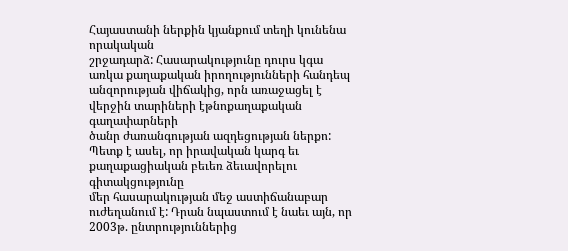Հայաստանի ներքին կյանքում տեղի կունենա որակական
շրջադարձ: Հասարակությունը դուրս կգա առկա քաղաքական իրողությունների հանդեպ
անզորության վիճակից, որն առաջացել է վերջին տարիների էթնոքաղաքական գաղափարների
ծանր ժառանգության ազդեցության ներքո:
Պետք է ասել, որ իրավական կարգ եւ քաղաքացիական բեւեռ ձեւավորելու գիտակցությունը
մեր հասարակության մեջ աստիճանաբար ուժեղանում է: Դրան նպաստում է նաեւ այն, որ
2003թ. ընտրություններից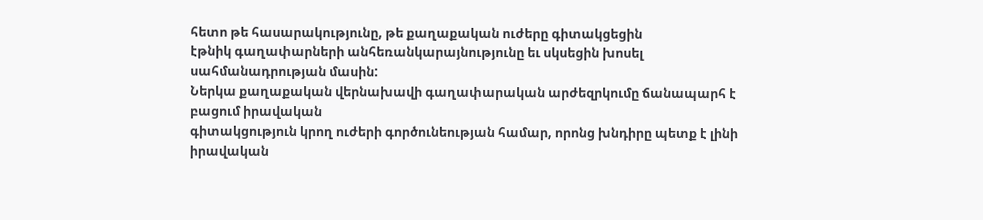հետո թե հասարակությունը, թե քաղաքական ուժերը գիտակցեցին
էթնիկ գաղափարների անհեռանկարայնությունը եւ սկսեցին խոսել սահմանադրության մասին:
Ներկա քաղաքական վերնախավի գաղափարական արժեզրկումը ճանապարհ է բացում իրավական
գիտակցություն կրող ուժերի գործունեության համար, որոնց խնդիրը պետք է լինի
իրավական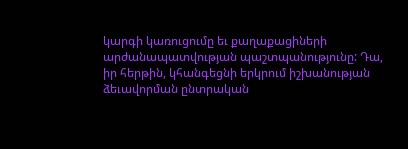կարգի կառուցումը եւ քաղաքացիների արժանապատվության պաշտպանությունը: Դա,
իր հերթին, կհանգեցնի երկրում իշխանության ձեւավորման ընտրական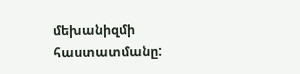մեխանիզմի
հաստատմանը: